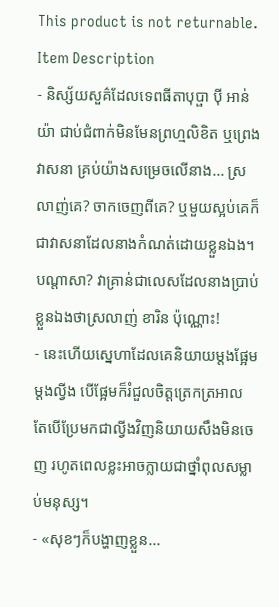This product is not returnable. Item Description
- និស្ស័យសួគ៌ដែលទេពធីតាបុប្ផា ប៉ី អាន់យ៉ា ជាប់ជំពាក់មិនមែនព្រហ្មលិខិត ឬព្រេងវាសនា គ្រប់យ៉ាងសម្រេចលើនាង... ស្រលាញ់គេ? ចាកចេញពីគេ? ឬមួយស្អប់គេក៏ជាវាសនាដែលនាងកំណត់ដោយខ្លួនឯង។ បណ្តាសា? វាគ្រាន់ជាលេសដែលនាងប្រាប់ខ្លួនឯងថាស្រលាញ់ ខារិន ប៉ុណ្ណោះ!
- នេះហើយស្នេហាដែលគេនិយាយម្តងផ្អែមម្តងល្វីង បើផ្អែមក៏រំជួលចិត្តត្រេកត្រអាល តែបើប្រែមកជាល្វីងវិញនិយាយសឹងមិនចេញ រហូតពេលខ្លះអាចក្លាយជាថ្នាំពុលសម្លាប់មនុស្ស។
- «សុខៗក៏បង្ហាញខ្លួន...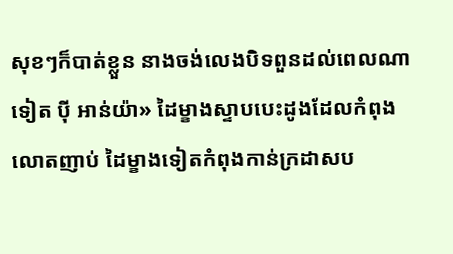សុខៗក៏បាត់ខ្លួន នាងចង់លេងបិទពួនដល់ពេលណាទៀត ប៉ី អាន់យ៉ា» ដៃម្ខាងស្ទាបបេះដូងដែលកំពុងលោតញាប់ ដៃម្ខាងទៀតកំពុងកាន់ក្រដាសប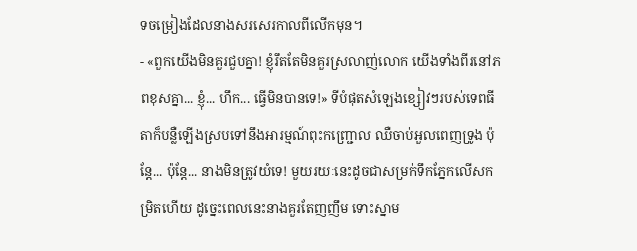ទចម្រៀងដែលនាងសរសេរកាលពីលើកមុន។
- «ពួកយើងមិនគួរជួបគ្នា! ខ្ញុំរឹតតែមិនគួរស្រលាញ់លោក យើងទាំងពីរនៅភពខុសគ្នា... ខ្ញុំ... ហឹក... ធ្វើមិនបានទេ!» ទីបំផុតសំឡេងខ្សៀវៗរបស់ទេពធីតាក៏បន្លឺឡើងស្របទៅនឹងអារម្មណ៍ពុះកញ្ជ្រោល ឈឺចាប់អួលពេញទ្រូង ប៉ុន្តែ... ប៉ុន្តែ... នាងមិនត្រូវយំទេ! មួយរយៈនេះដូចជាសម្រក់ទឹកភ្នែកលើសកម្រិតហើយ ដូច្នេះពេលនេះនាងគួរតែញញឹម ទោះស្នាម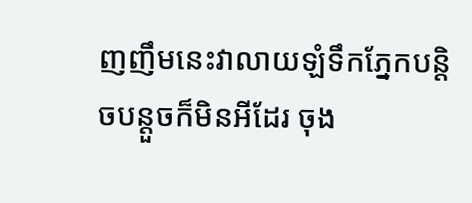ញញឹមនេះវាលាយឡំទឹកភ្នែកបន្តិចបន្តួចក៏មិនអីដែរ ចុង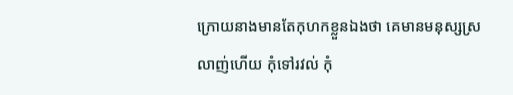ក្រោយនាងមានតែកុហកខ្លួនឯងថា គេមានមនុស្សស្រលាញ់ហើយ កុំទៅរវល់ កុំ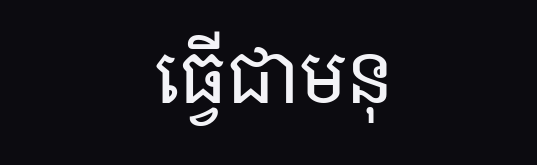ធ្វើជាមនុ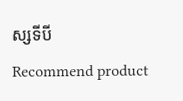ស្សទីបី
Recommend product